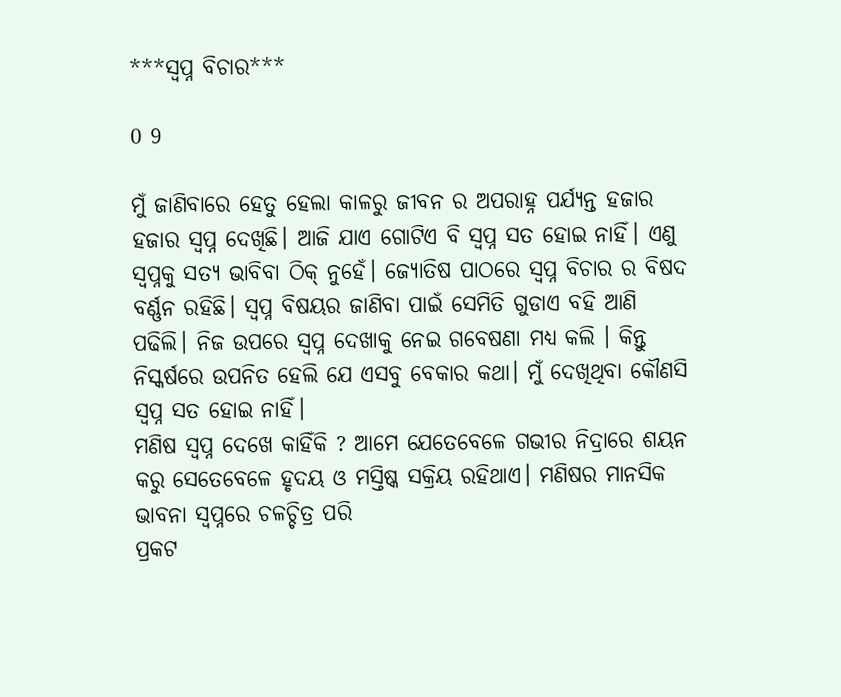***ସ୍ବପ୍ନ ବିଚାର***

0 9

ମୁଁ ଜାଣିବାରେ ହେତୁ ହେଲା କାଳରୁ ଜୀବନ ର ଅପରାହ୍ନ ପର୍ଯ୍ୟନ୍ତ ହଜାର ହଜାର ସ୍ବପ୍ନ ଦେଖିଛି। ଆଜି ଯାଏ ଗୋଟିଏ ବି ସ୍ବପ୍ନ ସତ ହୋଇ ନାହିଁ। ଏଣୁ ସ୍ବପ୍ନକୁ ସତ୍ଯ ଭାବିବା ଠିକ୍ ନୁହେଁ। ଜ୍ୟୋତିଷ ପାଠରେ ସ୍ବପ୍ନ ବିଚାର ର ବିଷଦ ବର୍ଣ୍ଣନ ରହିଛି। ସ୍ବପ୍ନ ବିଷୟର ଜାଣିବା ପାଇଁ ସେମିତି ଗୁଡାଏ ବହି ଆଣି ପଢିଲି। ନିଜ ଉପରେ ସ୍ବପ୍ନ ଦେଖାକୁ ନେଇ ଗବେଷଣା ମଧ୍ୟ କଲି । କିନ୍ତୁ ନିସ୍କର୍ଷରେ ଉପନିତ ହେଲି ଯେ ଏସବୁ ବେକାର କଥା। ମୁଁ ଦେଖିଥିବା କୌଣସି ସ୍ବପ୍ନ ସତ ହୋଇ ନାହିଁ।
ମଣିଷ ସ୍ବପ୍ନ ଦେଖେ କାହିଁକି ? ଆମେ ଯେତେବେଳେ ଗଭୀର ନିଦ୍ରାରେ ଶୟନ କରୁ ସେତେବେଳେ ହୃଦୟ ଓ ମସ୍ତିଷ୍କ ସକ୍ରିୟ ରହିଥାଏ। ମଣିଷର ମାନସିକ ଭାବନା ସ୍ବପ୍ନରେ ଚଳଚ୍ଚିତ୍ର ପରି
ପ୍ରକଟ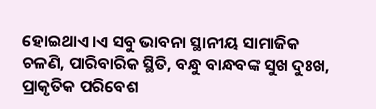ହୋଇଥାଏ।ଏ ସବୁ ଭାବନା ସ୍ଥାନୀୟ ସାମାଜିକ ଚଳଣି, ପାରିବାରିକ ସ୍ଥିତି, ବନ୍ଧୁ ବାନ୍ଧବଙ୍କ ସୁଖ ଦୁଃଖ, ପ୍ରାକୃତିକ ପରିବେଶ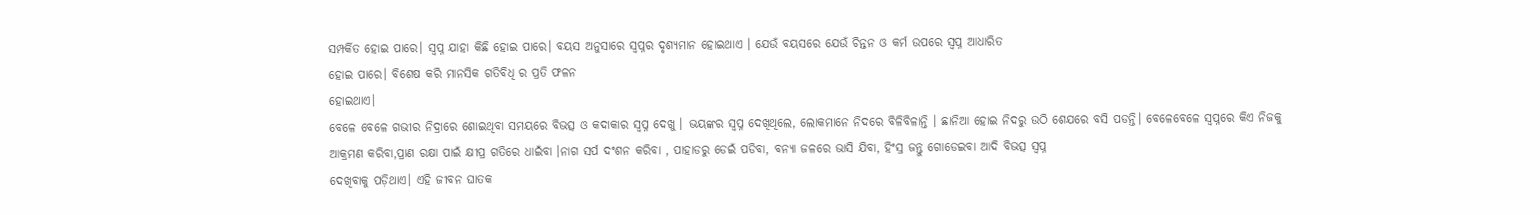ସମ୍ପର୍କିତ ହୋଇ ପାରେ। ସ୍ବପ୍ନ ଯାହା କିଛି ହୋଇ ପାରେ। ବୟସ ଅନୁସାରେ ସ୍ବପ୍ନର ଦୃଶ୍ୟମାନ ହୋଇଥାଏ । ଯେଉଁ ବୟସରେ ଯେଉଁ ଚିନ୍ତନ ଓ କର୍ମ ଉପରେ ସ୍ବପ୍ନ ଆଧାରିତ
ହୋଇ ପାରେ। ବିଶେଷ କରି ମାନସିକ ଗତିବିଧି ର ପ୍ରତି ଫଳନ
ହୋଇଥାଏ।
ବେଳେ ବେଳେ ଗଭୀର ନିଦ୍ରାରେ ଶୋଇଥିବା ସମୟରେ ବିଭତ୍ସ ଓ କଦାକାର ସ୍ବପ୍ନ ଦେଖୁ । ଭୟଙ୍କର ସ୍ବପ୍ନ ଦେଖିଥିଲେ, ଲୋକମାନେ ନିଦରେ ବିଳିବିଳାନ୍ତି । ଛାନିଆ ହୋଇ ନିଦରୁ ଉଠି ଶେଯରେ ବସି ପଡନ୍ତି। ବେଳେବେଳେ ସ୍ବପ୍ନରେ କିଏ ନିଜକୁ ଆକ୍ରମଣ କରିବା,ପ୍ରାଣ ରକ୍ଷା ପାଇଁ କ୍ଷୀପ୍ର ଗତିରେ ଧାଇଁବା ।ନାଗ ସର୍ପ ଦଂଶନ କରିବା , ପାହାଡରୁ ଡେଇଁ ପଡିବା, ବନ୍ଯା ଜଳରେ ଭାସି ଯିବା, ହିଂସ୍ର ଜନ୍ତୁ ଗୋଡେଇବା ଆଦି ବିଭତ୍ସ ସ୍ବପ୍ନ
ଦେଖିବାକୁ ପଡ଼ିଥାଏ। ଏହି ଜୀବନ ଘାତକ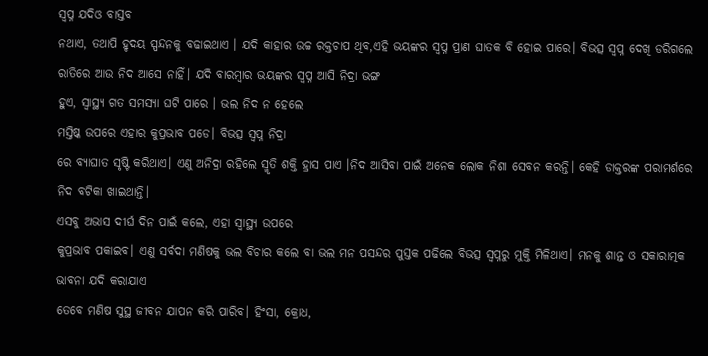ସ୍ବପ୍ନ ଯଦିଓ ବାସ୍ତବ
ନଥାଏ, ତଥାପି ହୃଦୟ ସ୍ପନ୍ଦନକୁ ବଢାଇଥାଏ । ଯଦି କାହାର ଉଚ୍ଚ ରକ୍ତଚାପ ଥିବ,ଏହି ଭୟଙ୍କର ସ୍ବପ୍ନ ପ୍ରାଣ ଘାତକ ବି ହୋଇ ପାରେ। ବିଭତ୍ସ ସ୍ବପ୍ନ ଦେଖି ଡରିଗଲେ ରାତିରେ ଆଉ ନିଦ ଆସେ ନାହିଁ। ଯଦି ବାରମ୍ବାର ଭୟଙ୍କର ସ୍ବପ୍ନ ଆସି ନିଦ୍ରା ଭଙ୍ଗ
ହୁଏ, ସ୍ବାସ୍ଥ୍ୟ ଗତ ସମସ୍ଯା ଘଟି ପାରେ । ଭଲ ନିଦ ନ ହେଲେ
ମସ୍ତିଷ୍କ ଉପରେ ଏହାର କୁପ୍ରଭାବ ପଡେ। ବିଭତ୍ସ ସ୍ବପ୍ନ ନିଦ୍ରା
ରେ ବ୍ୟାଘାତ ସୃଷ୍ଟି କରିଥାଏ। ଏଣୁ ଅନିଦ୍ରା ରହିଲେ ସ୍ମୃତି ଶକ୍ତି ହ୍ରାସ ପାଏ ।ନିଦ ଆସିବା ପାଇଁ ଅନେକ ଲୋକ ନିଶା ସେବନ କରନ୍ତି। କେହି ଡାକ୍ତରଙ୍କ ପରାମର୍ଶରେ ନିଦ ବଟିକା ଖାଇଥାନ୍ତି।
ଏସବୁ ଅଭାସ ଦୀର୍ଘ ଦିନ ପାଇଁ କଲେ, ଏହା ସ୍ବାସ୍ଥ୍ୟ ଉପରେ
କୁପ୍ରଭାବ ପକାଇବ। ଏଣୁ ସର୍ବଦା ମଣିଷକୁ ଭଲ ବିଚାର କଲେ ବା ଭଲ ମନ ପସନ୍ଦର ପୁସ୍ତକ ପଢିଲେ ବିଭତ୍ସ ସ୍ବପ୍ନରୁ ମୁକ୍ତି ମିଳିଥାଏ। ମନକୁ ଶାନ୍ତ ଓ ସକାରାତ୍ମକ ଭାବନା ଯଦି କରାଯାଏ
ତେବେ ମଣିଷ ସୁସ୍ଥ ଜୀବନ ଯାପନ କରି ପାରିବ। ହିଂସା, କ୍ରୋଧ,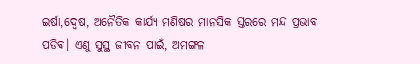ଇର୍ଷା,ଦ୍ବେଷ, ଅନୈତିକ କାର୍ଯ୍ୟ ମଣିଷର ମାନସିକ ସ୍ତରରେ ମନ୍ଦ ପ୍ରଭାବ ପଡିଵ। ଏଣୁ ସୁସ୍ଥ ଜୀବନ ପାଇଁ, ଅମଙ୍ଗଳ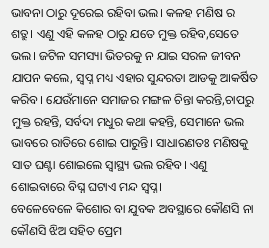ଭାବନା ଠାରୁ ଦୂରେଇ ରହିବା ଭଲ। କଳହ ମଣିଷ ର ଶତ୍ରୁ। ଏଣୁ ଏହି କଳହ ଠାରୁ ଯତେ ମୁକ୍ତ ରହିବ,ସେତେ ଭଲ। ଜଟିଳ ସମସ୍ୟା ଭିତରକୁ ନ ଯାଇ ସରଳ ଜୀବନ ଯାପନ କଲେ, ସ୍ବପ୍ନ ମଧ୍ୟ ଏହାର ସୁନ୍ଦରତା ଆଡକୁ ଆକର୍ଷିତ କରିବ। ଯେଉଁମାନେ ସମାଜର ମଙ୍ଗଳ ଚିନ୍ତା କରନ୍ତି,ଚାପରୁ ମୁକ୍ତ ରହନ୍ତି, ସର୍ବଦା ମଧୁର କଥା କହନ୍ତି, ସେମାନେ ଭଲ ଭାବରେ ରାତିରେ ଶୋଇ ପାରୁନ୍ତି। ସାଧାରଣତଃ ମଣିଷକୁ ସାତ ଘଣ୍ଟା ଶୋଇଲେ ସ୍ବାସ୍ଥ୍ୟ ଭଲ ରହିବ। ଏଣୁ ଶୋଇବାରେ ବିଘ୍ନ ଘଟାଏ ମନ୍ଦ ସ୍ବପ୍ନ।
ବେଳେବେଳେ କିଶୋର ବା ଯୁବକ ଅବସ୍ଥାରେ କୌଣସି ନା କୌଣସି ଝିଅ ସହିତ ପ୍ରେମ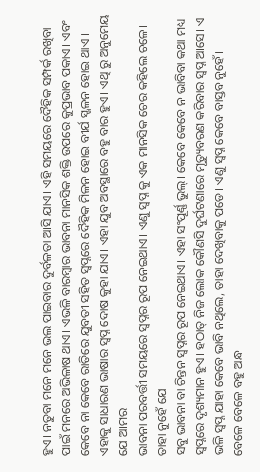ହୁଏ। ନତୁବା ମନେ ମନେ ଭଲ ପାଇବାର ଦୁର୍ବଳତା ଆସି ଯାଏ। ଏହି ସମୟରେ ଦୈହିକ ସମ୍ପର୍କ ରଖିବା ପାଇଁ ମନରେ ଅଭିଳାଷ ଥାଏ। ଏଭଳି ବାରମ୍ବାର ଭାବନା ମାନସିକ ଶକ୍ତି ଉପରେ କୁପ୍ରଭାବ ପକାଏ। ଏବଂ କେବେ ନା କେବେ ରାତିରେ ଯୁବତୀ ସହିତ ସ୍ବପ୍ନରେ ଦୈହିକ ମିଳନ ହୋଇ ବୀର୍ଯ ସ୍ଖଳନ ହୋଇ ଥାଏ । ଏହାକୁ ସାଧାରଣ ଭାଷାର ସ୍ବପ୍ନ ଦୋଷ କୁହା ଯାଏ। ଏହା ଯୁବ ଅବସ୍ଥାରେ ବହୁ ବାର ହୁଏ। ଏଥି ରୁ ଅନୁମେୟ ଯେ ଆମର
ଭାବନା ପରବର୍ତ୍ତୀ ସମୟରେ ସ୍ବପ୍ନର ରୂପ ନେଇଥାଏ। ଏଣୁ ସ୍ବପ୍ନ କୁ ଏକ ମାନସିକ ଚେର କହିଲେ ଚଳେ। ତାହା ନୁହେଁ ଯେ
ସବୁ ଭାବନା ବା ଚିନ୍ତନ ସ୍ବପ୍ନର ରୂପ ନେଇଥାଏ। ଏହା ସଂପୂର୍ଣ୍ଣ ଭୁଲ୍। କେବେ କେବେ ନ ଭାବିବା କଥା ମଧ୍ୟ ସ୍ବପ୍ନରେ ଦୃଶ୍ୟମାନ ହୁଏ। ହଠାତ୍ ନିଜ ଲୋକ କୌଣସି ଦୁର୍ଘଟଣାରେ ମୃତ୍ୟୁବରଣ କରିବାର ସ୍ବପ୍ନ ଆସେ। ଏ ଭଳି ସ୍ବପ୍ନ ଯାହା କେବେ ଭାବି ନଥିଲେ, ତାହା ଦେଖିବାକୁ ପଡେ। ଏଣୁ ସ୍ବପ୍ନ କେବେ ବାସ୍ତବ ନୁହେଁ।
ବେଳେ ବେଳେ ବହୁ ଅନ୍ଧ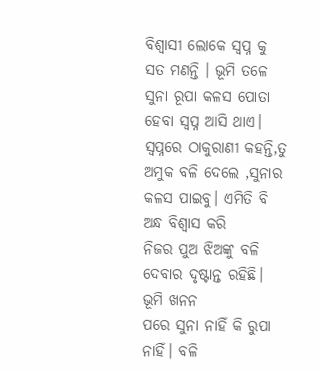ବିଶ୍ବାସୀ ଲୋକେ ସ୍ବପ୍ନ କୁ ସତ ମଣନ୍ତି । ଭୂମି ତଳେ ସୁନା ରୂପା କଳସ ପୋତା ହେବା ସ୍ବପ୍ନ ଆସି ଥାଏ। ସ୍ବପ୍ନରେ ଠାକୁରାଣୀ କହନ୍ତି,ତୁ ଅମୁକ ବଳି ଦେଲେ ,ସୁନାର କଳସ ପାଇବୁ। ଏମିତି ବି ଅନ୍ଧ ବିଶ୍ବାସ କରି
ନିଜର ପୁଅ ଝିଅଙ୍କୁ ବଳି ଦେବାର ଦୃଷ୍ଟାନ୍ତ ରହିଛି। ଭୂମି ଖନନ
ପରେ ସୁନା ନାହିଁ କି ରୁପା ନାହିଁ। ବଳି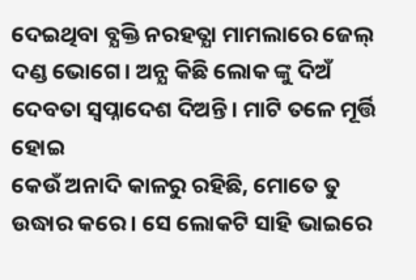ଦେଇଥିବା ବ୍ଯକ୍ତି ନରହତ୍ଯା ମାମଲାରେ ଜେଲ୍ ଦଣ୍ଡ ଭୋଗେ। ଅନ୍ଯ କିଛି ଲୋକ ଙ୍କୁ ଦିଅଁ ଦେବତା ସ୍ବପ୍ନାଦେଶ ଦିଅନ୍ତି। ମାଟି ତଳେ ମୂର୍ତ୍ତି ହୋଇ
କେଉଁ ଅନାଦି କାଳରୁ ରହିଛି, ମୋତେ ତୁ ଉଦ୍ଧାର କରେ । ସେ ଲୋକଟି ସାହି ଭାଇରେ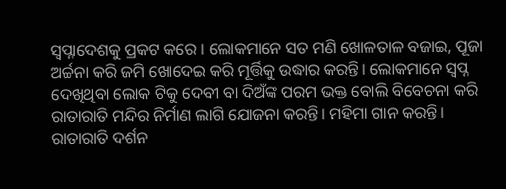ସ୍ବପ୍ନାଦେଶକୁ ପ୍ରକଟ କରେ । ଲୋକମାନେ ସତ ମଣି ଖୋଳତାଳ ବଜାଇ, ପୂଜା ଅର୍ଚ୍ଚନା କରି ଜମି ଖୋଦେଇ କରି ମୂର୍ତ୍ତିକୁ ଉଦ୍ଧାର କରନ୍ତି। ଲୋକମାନେ ସ୍ବପ୍ନ
ଦେଖିଥିବା ଲୋକ ଟିକୁ ଦେବୀ ବା ଦିଅଁଙ୍କ ପରମ ଭକ୍ତ ବୋଲି ବିବେଚନା କରି ରାତାରାତି ମନ୍ଦିର ନିର୍ମାଣ ଲାଗି ଯୋଜନା କରନ୍ତି। ମହିମା ଗାନ କରନ୍ତି। ରାତାରାତି ଦର୍ଶନ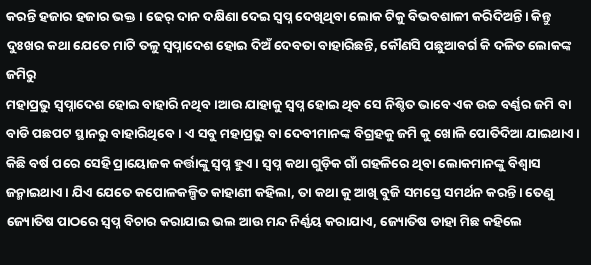କରନ୍ତି ହଜାର ହଜାର ଭକ୍ତ । ଢେର୍ ଦାନ ଦକ୍ଷିଣା ଦେଇ ସ୍ବପ୍ନ ଦେଖିଥିବା ଲୋକ ଟିକୁ ବିଭବଶାଳୀ କରିଦିଅନ୍ତି। କିନ୍ତୁ ଦୁଃଖର କଥା ଯେତେ ମାଟି ତଳୁ ସ୍ବପ୍ନାଦେଶ ହୋଇ ଦିଅଁ ଦେବତା ବାହାରିଛନ୍ତି, କୌଣସି ପଛୁଆବର୍ଗ କି ଦଳିତ ଲୋକଙ୍କ ଜମିରୁ
ମହାପ୍ରଭୁ ସ୍ବପ୍ନାଦେଶ ହୋଇ ବାହାରି ନଥିବ ।ଆଉ ଯାହାକୁ ସ୍ବପ୍ନ ହୋଇ ଥିବ ସେ ନିଶ୍ଚିତ ଭାବେ ଏକ ଉଚ୍ଚ ବର୍ଣ୍ଣର ଜମି ବା ବାଡି ପଛପଟ ସ୍ଥାନରୁ ବାହାରିଥିବେ। ଏ ସବୁ ମହାପ୍ରଭୁ ବା ଦେବୀମାନଙ୍କ ବିଗ୍ରହକୁ ଜମି କୁ ଖୋଳି ପୋତିଦିଆ ଯାଇଥାଏ। କିଛି ବର୍ଷ ପରେ ସେହି ପ୍ରାୟୋଜକ କର୍ତ୍ତାଙ୍କୁ ସ୍ବପ୍ନ ହୁଏ। ସ୍ବପ୍ନ କଥା ଗୁଡ଼ିକ ଗାଁ ଗହଳିରେ ଥିବା ଲୋକମାନଙ୍କୁ ବିଶ୍ବାସ ଜନ୍ମାଇଥାଏ। ଯିଏ ଯେତେ କପୋଳକଳ୍ପିତ କାହାଣୀ କହିଲା, ତା କଥା କୁ ଆଖି ବୁଜି ସମସ୍ତେ ସମର୍ଥନ କରନ୍ତି। ତେଣୁ ଜ୍ୟୋତିଷ ପାଠରେ ସ୍ବପ୍ନ ବିଚାର କରାଯାଇ ଭଲ ଆଉ ମନ୍ଦ ନିର୍ଣ୍ଣୟ କରାଯାଏ, ଜ୍ୟୋତିଷ ଡାହା ମିଛ କହିଲେ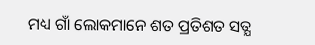ମଧ୍ୟ ଗାଁ ଲୋକମାନେ ଶତ ପ୍ରତିଶତ ସତ୍ଯ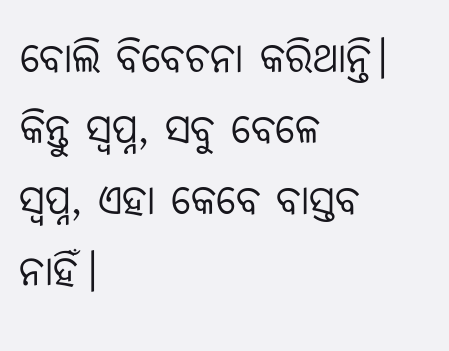ବୋଲି ବିବେଚନା କରିଥାନ୍ତି।
କିନ୍ତୁ ସ୍ବପ୍ନ, ସବୁ ବେଳେ ସ୍ବପ୍ନ, ଏହା କେବେ ବାସ୍ତବ ନାହିଁ।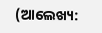(ଆଲେଖ୍ୟ: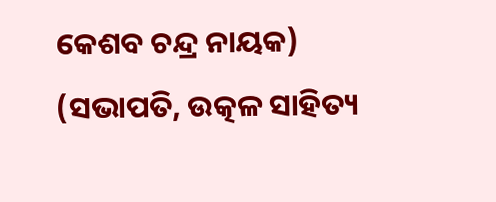କେଶବ ଚନ୍ଦ୍ର ନାୟକ)
(ସଭାପତି, ଉତ୍କଳ ସାହିତ୍ୟ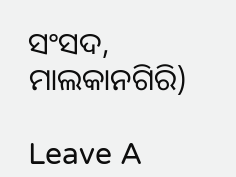ସଂସଦ, ମାଲକାନଗିରି)

Leave A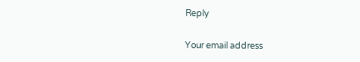Reply

Your email address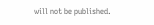will not be published.